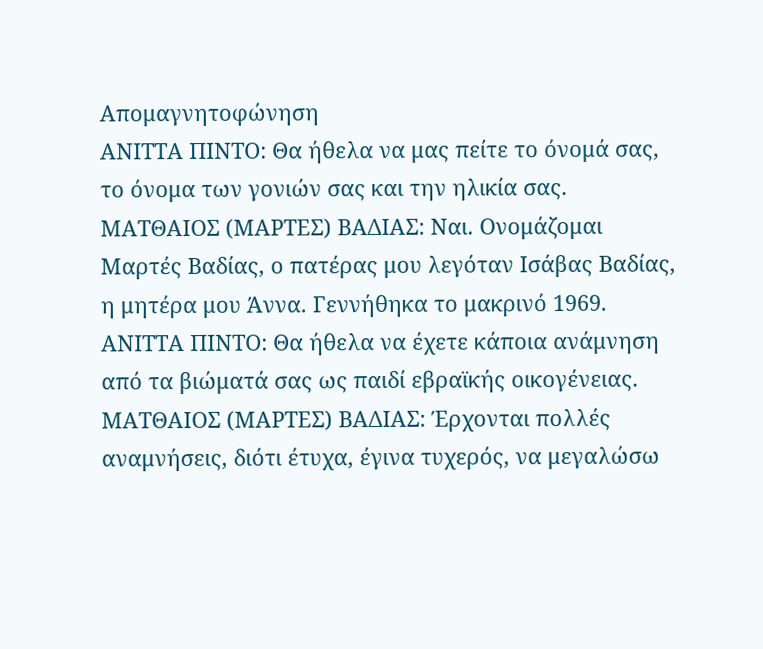Απομαγνητοφώνηση
ΑΝΙΤΤΑ ΠΙΝΤΟ: Θα ήθελα να μας πείτε το όνομά σας, το όνομα των γονιών σας και την ηλικία σας.
ΜΑΤΘΑΙΟΣ (ΜΑΡΤΕΣ) ΒΑΔΙΑΣ: Ναι. Ονομάζομαι Μαρτές Βαδίας, ο πατέρας μου λεγόταν Ισάβας Βαδίας, η μητέρα μου Άννα. Γεννήθηκα το μακρινό 1969.
ΑΝΙΤΤΑ ΠΙΝΤΟ: Θα ήθελα να έχετε κάποια ανάμνηση από τα βιώματά σας ως παιδί εβραϊκής οικογένειας.
ΜΑΤΘΑΙΟΣ (ΜΑΡΤΕΣ) ΒΑΔΙΑΣ: Έρχονται πολλές αναμνήσεις, διότι έτυχα, έγινα τυχερός, να μεγαλώσω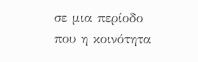σε μια περίοδο που η κοινότητα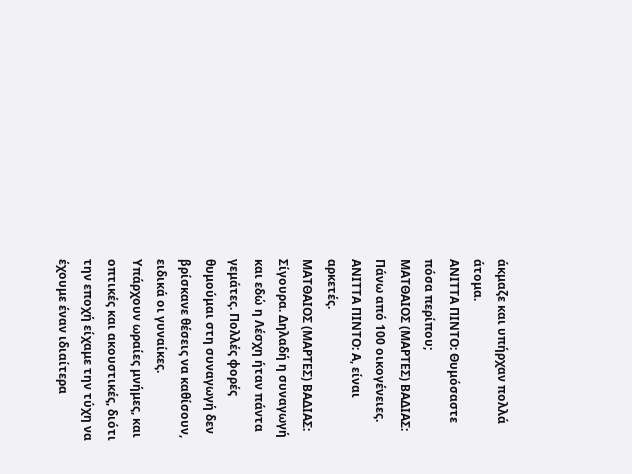άκμαζε και υπήρχαν πολλά άτομα.
ΑΝΙΤΤΑ ΠΙΝΤΟ: Θυμόσαστε πόσα περίπου;
ΜΑΤΘΑΙΟΣ (ΜΑΡΤΕΣ) ΒΑΔΙΑΣ: Πάνω από 100 οικογένειες.
ΑΝΙΤΤΑ ΠΙΝΤΟ: Α, είναι αρκετές.
ΜΑΤΘΑΙΟΣ (ΜΑΡΤΕΣ) ΒΑΔΙΑΣ: Σίγουρα. Δηλαδή η συναγωγή και εδώ η Λέσχη ήταν πάντα γεμάτες. Πολλές φορές θυμούμαι στη συναγωγή δεν βρίσκανε θέσεις να καθίσουν, ειδικά οι γυναίκες.
Υπάρχουν ωραίες μνήμες, και οπτικές και ακουστικές, διότι την εποχή είχαμε την τύχη να έχουμε έναν ιδιαίτερα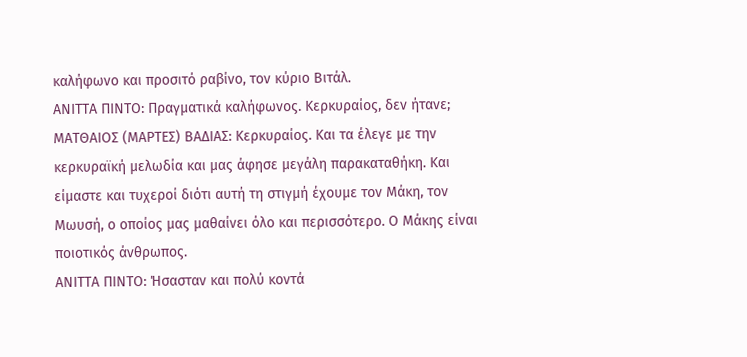καλήφωνο και προσιτό ραβίνο, τον κύριο Βιτάλ.
ΑΝΙΤΤΑ ΠΙΝΤΟ: Πραγματικά καλήφωνος. Κερκυραίος, δεν ήτανε;
ΜΑΤΘΑΙΟΣ (ΜΑΡΤΕΣ) ΒΑΔΙΑΣ: Κερκυραίος. Και τα έλεγε με την κερκυραϊκή μελωδία και μας άφησε μεγάλη παρακαταθήκη. Και είμαστε και τυχεροί διότι αυτή τη στιγμή έχουμε τον Μάκη, τον Μωυσή, ο οποίος μας μαθαίνει όλο και περισσότερο. Ο Μάκης είναι ποιοτικός άνθρωπος.
ΑΝΙΤΤΑ ΠΙΝΤΟ: Ήσασταν και πολύ κοντά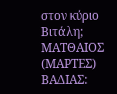στον κύριο Βιτάλη;
ΜΑΤΘΑΙΟΣ (ΜΑΡΤΕΣ) ΒΑΔΙΑΣ: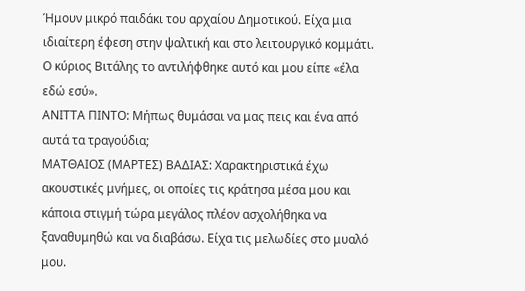Ήμουν μικρό παιδάκι του αρχαίου Δημοτικού. Είχα μια ιδιαίτερη έφεση στην ψαλτική και στο λειτουργικό κομμάτι. Ο κύριος Βιτάλης το αντιλήφθηκε αυτό και μου είπε «έλα εδώ εσύ».
ΑΝΙΤΤΑ ΠΙΝΤΟ: Μήπως θυμάσαι να μας πεις και ένα από αυτά τα τραγούδια;
ΜΑΤΘΑΙΟΣ (ΜΑΡΤΕΣ) ΒΑΔΙΑΣ: Χαρακτηριστικά έχω ακουστικές μνήμες, οι οποίες τις κράτησα μέσα μου και κάποια στιγμή τώρα μεγάλος πλέον ασχολήθηκα να ξαναθυμηθώ και να διαβάσω. Είχα τις μελωδίες στο μυαλό μου.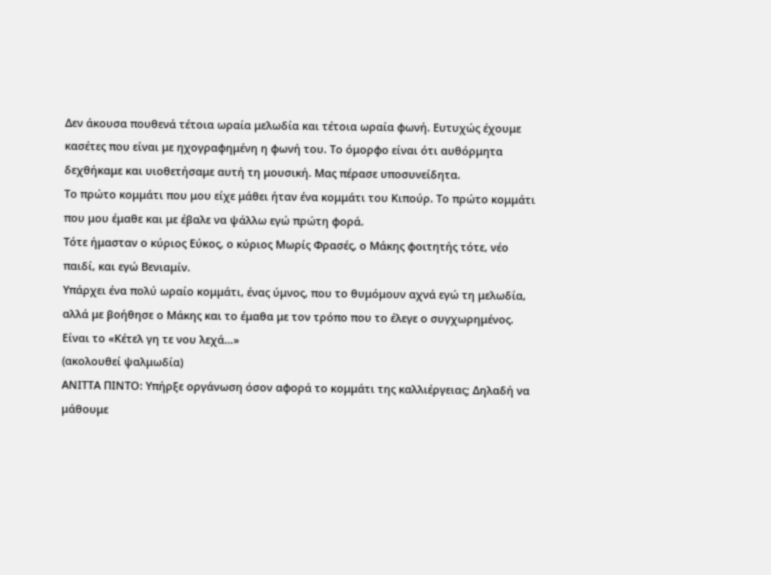Δεν άκουσα πουθενά τέτοια ωραία μελωδία και τέτοια ωραία φωνή. Ευτυχώς έχουμε κασέτες που είναι με ηχογραφημένη η φωνή του. Το όμορφο είναι ότι αυθόρμητα δεχθήκαμε και υιοθετήσαμε αυτή τη μουσική. Μας πέρασε υποσυνείδητα.
Το πρώτο κομμάτι που μου είχε μάθει ήταν ένα κομμάτι του Κιπούρ. Το πρώτο κομμάτι που μου έμαθε και με έβαλε να ψάλλω εγώ πρώτη φορά.
Τότε ήμασταν ο κύριος Εύκος, ο κύριος Μωρίς Φρασές, ο Μάκης φοιτητής τότε, νέο παιδί, και εγώ Βενιαμίν.
Υπάρχει ένα πολύ ωραίο κομμάτι, ένας ύμνος, που το θυμόμουν αχνά εγώ τη μελωδία, αλλά με βοήθησε ο Μάκης και το έμαθα με τον τρόπο που το έλεγε ο συγχωρημένος. Είναι το «Κέτελ γη τε νου λεχά…»
(ακολουθεί ψαλμωδία)
ΑΝΙΤΤΑ ΠΙΝΤΟ: Υπήρξε οργάνωση όσον αφορά το κομμάτι της καλλιέργειας; Δηλαδή να μάθουμε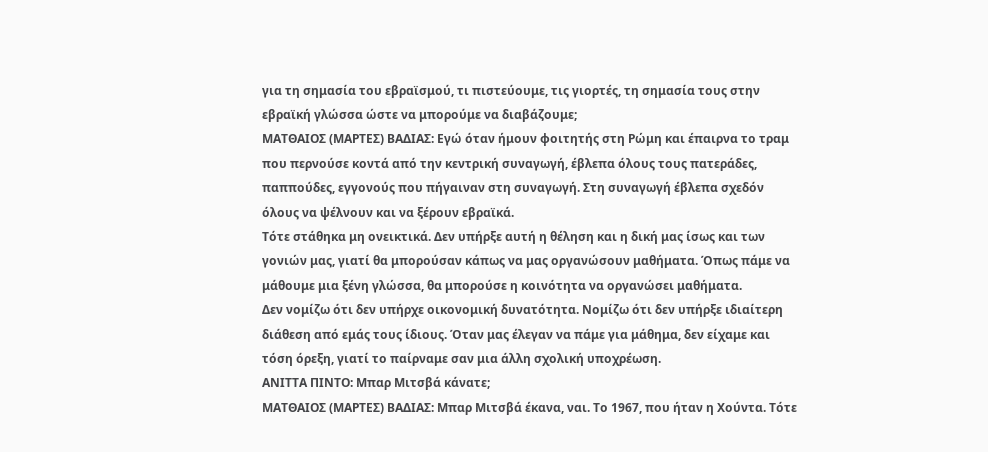για τη σημασία του εβραϊσμού, τι πιστεύουμε, τις γιορτές, τη σημασία τους στην εβραϊκή γλώσσα ώστε να μπορούμε να διαβάζουμε;
ΜΑΤΘΑΙΟΣ (ΜΑΡΤΕΣ) ΒΑΔΙΑΣ: Εγώ όταν ήμουν φοιτητής στη Ρώμη και έπαιρνα το τραμ που περνούσε κοντά από την κεντρική συναγωγή, έβλεπα όλους τους πατεράδες, παππούδες, εγγονούς που πήγαιναν στη συναγωγή. Στη συναγωγή έβλεπα σχεδόν όλους να ψέλνουν και να ξέρουν εβραϊκά.
Τότε στάθηκα μη ονεικτικά. Δεν υπήρξε αυτή η θέληση και η δική μας ίσως και των γονιών μας, γιατί θα μπορούσαν κάπως να μας οργανώσουν μαθήματα. Όπως πάμε να μάθουμε μια ξένη γλώσσα, θα μπορούσε η κοινότητα να οργανώσει μαθήματα.
Δεν νομίζω ότι δεν υπήρχε οικονομική δυνατότητα. Νομίζω ότι δεν υπήρξε ιδιαίτερη διάθεση από εμάς τους ίδιους. Όταν μας έλεγαν να πάμε για μάθημα, δεν είχαμε και τόση όρεξη, γιατί το παίρναμε σαν μια άλλη σχολική υποχρέωση.
ΑΝΙΤΤΑ ΠΙΝΤΟ: Μπαρ Μιτσβά κάνατε;
ΜΑΤΘΑΙΟΣ (ΜΑΡΤΕΣ) ΒΑΔΙΑΣ: Μπαρ Μιτσβά έκανα, ναι. Το 1967, που ήταν η Χούντα. Τότε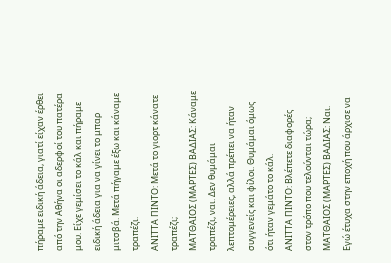πήραμε ειδική άδεια, γιατί είχαν έρθει από την Αθήνα οι αδερφοί του πατέρα μου. Είχε γεμίσει το κάλ και πήραμε ειδική άδεια για να γίνει το μπαρ μιτσβά. Μετά πήγαμε έξω και κάναμε τραπέζι.
ΑΝΙΤΤΑ ΠΙΝΤΟ: Μετά το γιορτ κάνατε τραπέζι;
ΜΑΤΘΑΙΟΣ (ΜΑΡΤΕΣ) ΒΑΔΙΑΣ: Κάναμε τραπέζι, ναι. Δεν θυμάμαι λεπτομέρειες, αλλά πρέπει να ήταν συγγενείς και φίλοι. Θυμάμαι όμως ότι ήταν γεμάτο το κάλ.
ΑΝΙΤΤΑ ΠΙΝΤΟ: Βλέπετε διαφορές στον τρόπο που τελούνται τώρα;
ΜΑΤΘΑΙΟΣ (ΜΑΡΤΕΣ) ΒΑΔΙΑΣ: Ναι. Εγώ έτυχα στην εποχή που άρχισε να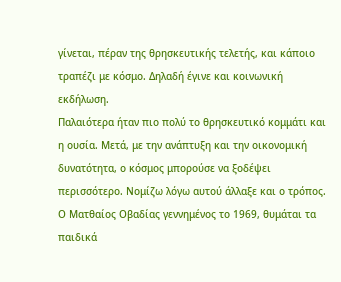γίνεται, πέραν της θρησκευτικής τελετής, και κάποιο τραπέζι με κόσμο. Δηλαδή έγινε και κοινωνική εκδήλωση.
Παλαιότερα ήταν πιο πολύ το θρησκευτικό κομμάτι και η ουσία. Μετά, με την ανάπτυξη και την οικονομική δυνατότητα, ο κόσμος μπορούσε να ξοδέψει περισσότερο. Νομίζω λόγω αυτού άλλαξε και ο τρόπος.
Ο Ματθαίος Οβαδίας γεννημένος το 1969, θυμάται τα παιδικά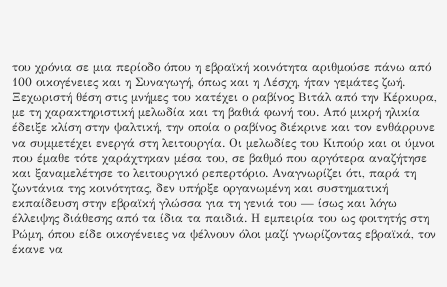του χρόνια σε μια περίοδο όπου η εβραϊκή κοινότητα αριθμούσε πάνω από 100 οικογένειες και η Συναγωγή, όπως και η Λέσχη, ήταν γεμάτες ζωή. Ξεχωριστή θέση στις μνήμες του κατέχει ο ραβίνος Βιτάλ από την Κέρκυρα, με τη χαρακτηριστική μελωδία και τη βαθιά φωνή του. Από μικρή ηλικία έδειξε κλίση στην ψαλτική, την οποία ο ραβίνος διέκρινε και τον ενθάρρυνε να συμμετέχει ενεργά στη λειτουργία. Οι μελωδίες του Κιπούρ και οι ύμνοι που έμαθε τότε χαράχτηκαν μέσα του, σε βαθμό που αργότερα αναζήτησε και ξαναμελέτησε το λειτουργικό ρεπερτόριο. Αναγνωρίζει ότι, παρά τη ζωντάνια της κοινότητας, δεν υπήρξε οργανωμένη και συστηματική εκπαίδευση στην εβραϊκή γλώσσα για τη γενιά του — ίσως και λόγω έλλειψης διάθεσης από τα ίδια τα παιδιά. Η εμπειρία του ως φοιτητής στη Ρώμη, όπου είδε οικογένειες να ψέλνουν όλοι μαζί γνωρίζοντας εβραϊκά, τον έκανε να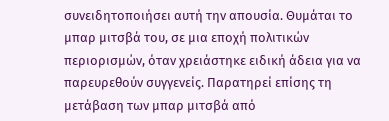συνειδητοποιήσει αυτή την απουσία. Θυμάται το μπαρ μιτσβά του, σε μια εποχή πολιτικών περιορισμών, όταν χρειάστηκε ειδική άδεια για να παρευρεθούν συγγενείς. Παρατηρεί επίσης τη μετάβαση των μπαρ μιτσβά από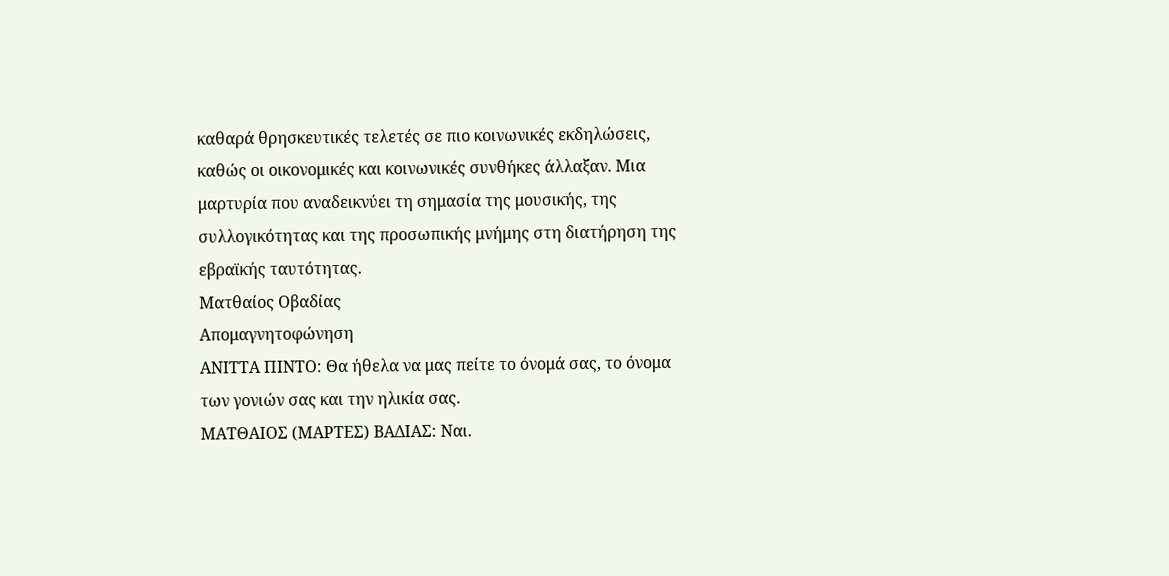καθαρά θρησκευτικές τελετές σε πιο κοινωνικές εκδηλώσεις, καθώς οι οικονομικές και κοινωνικές συνθήκες άλλαξαν. Μια μαρτυρία που αναδεικνύει τη σημασία της μουσικής, της συλλογικότητας και της προσωπικής μνήμης στη διατήρηση της εβραϊκής ταυτότητας.
Ματθαίος Οβαδίας
Απομαγνητοφώνηση
ΑΝΙΤΤΑ ΠΙΝΤΟ: Θα ήθελα να μας πείτε το όνομά σας, το όνομα των γονιών σας και την ηλικία σας.
ΜΑΤΘΑΙΟΣ (ΜΑΡΤΕΣ) ΒΑΔΙΑΣ: Ναι.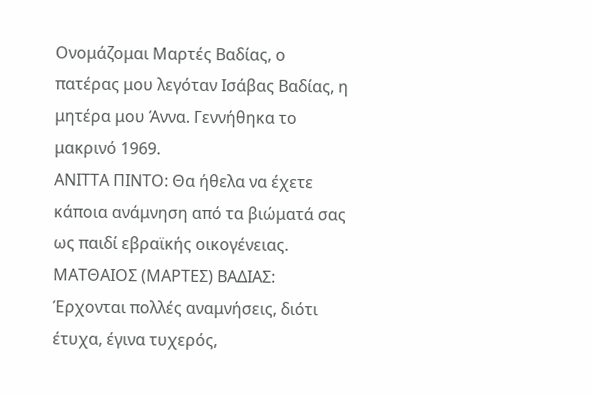Ονομάζομαι Μαρτές Βαδίας, ο πατέρας μου λεγόταν Ισάβας Βαδίας, η μητέρα μου Άννα. Γεννήθηκα το μακρινό 1969.
ΑΝΙΤΤΑ ΠΙΝΤΟ: Θα ήθελα να έχετε κάποια ανάμνηση από τα βιώματά σας ως παιδί εβραϊκής οικογένειας.
ΜΑΤΘΑΙΟΣ (ΜΑΡΤΕΣ) ΒΑΔΙΑΣ: Έρχονται πολλές αναμνήσεις, διότι έτυχα, έγινα τυχερός,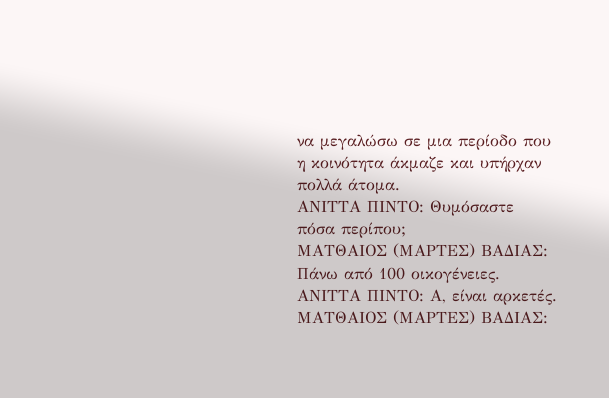να μεγαλώσω σε μια περίοδο που η κοινότητα άκμαζε και υπήρχαν πολλά άτομα.
ΑΝΙΤΤΑ ΠΙΝΤΟ: Θυμόσαστε πόσα περίπου;
ΜΑΤΘΑΙΟΣ (ΜΑΡΤΕΣ) ΒΑΔΙΑΣ: Πάνω από 100 οικογένειες.
ΑΝΙΤΤΑ ΠΙΝΤΟ: Α, είναι αρκετές.
ΜΑΤΘΑΙΟΣ (ΜΑΡΤΕΣ) ΒΑΔΙΑΣ: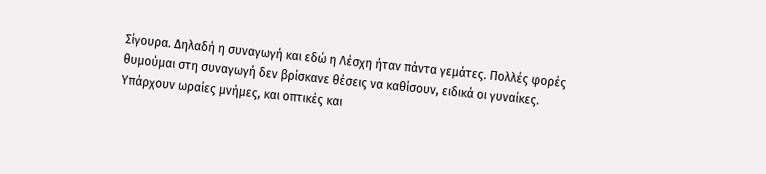Σίγουρα. Δηλαδή η συναγωγή και εδώ η Λέσχη ήταν πάντα γεμάτες. Πολλές φορές θυμούμαι στη συναγωγή δεν βρίσκανε θέσεις να καθίσουν, ειδικά οι γυναίκες.
Υπάρχουν ωραίες μνήμες, και οπτικές και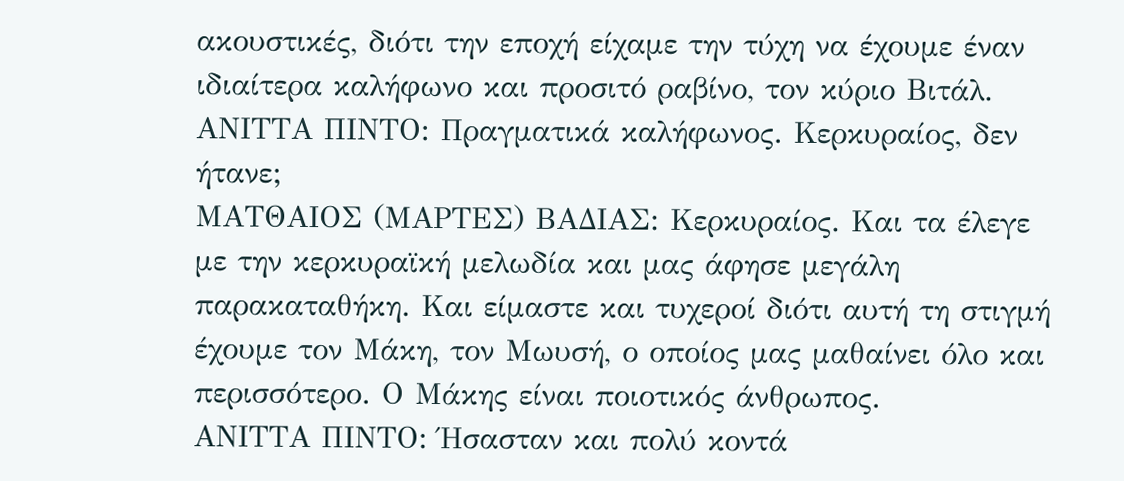ακουστικές, διότι την εποχή είχαμε την τύχη να έχουμε έναν ιδιαίτερα καλήφωνο και προσιτό ραβίνο, τον κύριο Βιτάλ.
ΑΝΙΤΤΑ ΠΙΝΤΟ: Πραγματικά καλήφωνος. Κερκυραίος, δεν ήτανε;
ΜΑΤΘΑΙΟΣ (ΜΑΡΤΕΣ) ΒΑΔΙΑΣ: Κερκυραίος. Και τα έλεγε με την κερκυραϊκή μελωδία και μας άφησε μεγάλη παρακαταθήκη. Και είμαστε και τυχεροί διότι αυτή τη στιγμή έχουμε τον Μάκη, τον Μωυσή, ο οποίος μας μαθαίνει όλο και περισσότερο. Ο Μάκης είναι ποιοτικός άνθρωπος.
ΑΝΙΤΤΑ ΠΙΝΤΟ: Ήσασταν και πολύ κοντά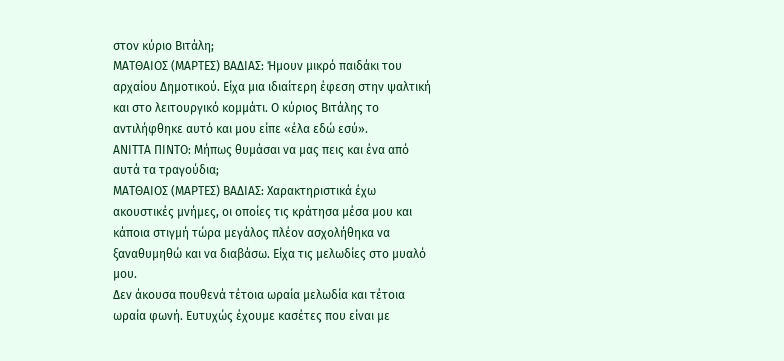στον κύριο Βιτάλη;
ΜΑΤΘΑΙΟΣ (ΜΑΡΤΕΣ) ΒΑΔΙΑΣ: Ήμουν μικρό παιδάκι του αρχαίου Δημοτικού. Είχα μια ιδιαίτερη έφεση στην ψαλτική και στο λειτουργικό κομμάτι. Ο κύριος Βιτάλης το αντιλήφθηκε αυτό και μου είπε «έλα εδώ εσύ».
ΑΝΙΤΤΑ ΠΙΝΤΟ: Μήπως θυμάσαι να μας πεις και ένα από αυτά τα τραγούδια;
ΜΑΤΘΑΙΟΣ (ΜΑΡΤΕΣ) ΒΑΔΙΑΣ: Χαρακτηριστικά έχω ακουστικές μνήμες, οι οποίες τις κράτησα μέσα μου και κάποια στιγμή τώρα μεγάλος πλέον ασχολήθηκα να ξαναθυμηθώ και να διαβάσω. Είχα τις μελωδίες στο μυαλό μου.
Δεν άκουσα πουθενά τέτοια ωραία μελωδία και τέτοια ωραία φωνή. Ευτυχώς έχουμε κασέτες που είναι με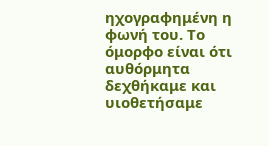ηχογραφημένη η φωνή του. Το όμορφο είναι ότι αυθόρμητα δεχθήκαμε και υιοθετήσαμε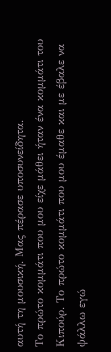αυτή τη μουσική. Μας πέρασε υποσυνείδητα.
Το πρώτο κομμάτι που μου είχε μάθει ήταν ένα κομμάτι του Κιπούρ. Το πρώτο κομμάτι που μου έμαθε και με έβαλε να ψάλλω εγώ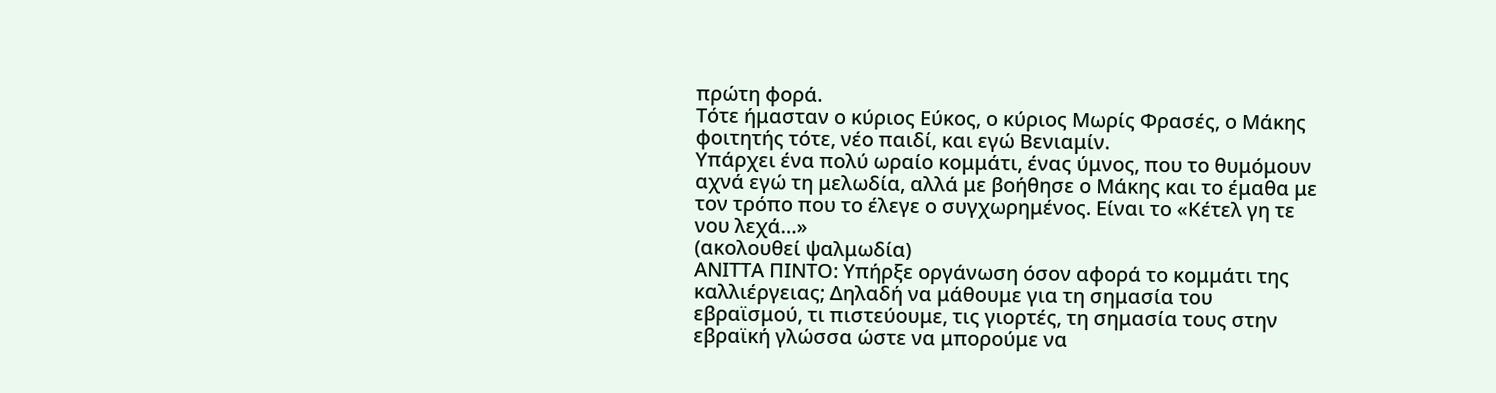πρώτη φορά.
Τότε ήμασταν ο κύριος Εύκος, ο κύριος Μωρίς Φρασές, ο Μάκης φοιτητής τότε, νέο παιδί, και εγώ Βενιαμίν.
Υπάρχει ένα πολύ ωραίο κομμάτι, ένας ύμνος, που το θυμόμουν αχνά εγώ τη μελωδία, αλλά με βοήθησε ο Μάκης και το έμαθα με τον τρόπο που το έλεγε ο συγχωρημένος. Είναι το «Κέτελ γη τε νου λεχά…»
(ακολουθεί ψαλμωδία)
ΑΝΙΤΤΑ ΠΙΝΤΟ: Υπήρξε οργάνωση όσον αφορά το κομμάτι της καλλιέργειας; Δηλαδή να μάθουμε για τη σημασία του εβραϊσμού, τι πιστεύουμε, τις γιορτές, τη σημασία τους στην εβραϊκή γλώσσα ώστε να μπορούμε να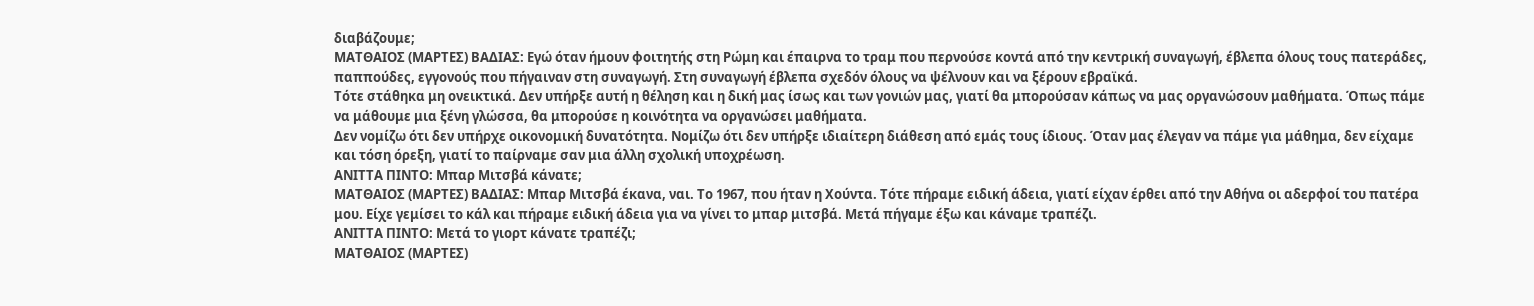διαβάζουμε;
ΜΑΤΘΑΙΟΣ (ΜΑΡΤΕΣ) ΒΑΔΙΑΣ: Εγώ όταν ήμουν φοιτητής στη Ρώμη και έπαιρνα το τραμ που περνούσε κοντά από την κεντρική συναγωγή, έβλεπα όλους τους πατεράδες, παππούδες, εγγονούς που πήγαιναν στη συναγωγή. Στη συναγωγή έβλεπα σχεδόν όλους να ψέλνουν και να ξέρουν εβραϊκά.
Τότε στάθηκα μη ονεικτικά. Δεν υπήρξε αυτή η θέληση και η δική μας ίσως και των γονιών μας, γιατί θα μπορούσαν κάπως να μας οργανώσουν μαθήματα. Όπως πάμε να μάθουμε μια ξένη γλώσσα, θα μπορούσε η κοινότητα να οργανώσει μαθήματα.
Δεν νομίζω ότι δεν υπήρχε οικονομική δυνατότητα. Νομίζω ότι δεν υπήρξε ιδιαίτερη διάθεση από εμάς τους ίδιους. Όταν μας έλεγαν να πάμε για μάθημα, δεν είχαμε και τόση όρεξη, γιατί το παίρναμε σαν μια άλλη σχολική υποχρέωση.
ΑΝΙΤΤΑ ΠΙΝΤΟ: Μπαρ Μιτσβά κάνατε;
ΜΑΤΘΑΙΟΣ (ΜΑΡΤΕΣ) ΒΑΔΙΑΣ: Μπαρ Μιτσβά έκανα, ναι. Το 1967, που ήταν η Χούντα. Τότε πήραμε ειδική άδεια, γιατί είχαν έρθει από την Αθήνα οι αδερφοί του πατέρα μου. Είχε γεμίσει το κάλ και πήραμε ειδική άδεια για να γίνει το μπαρ μιτσβά. Μετά πήγαμε έξω και κάναμε τραπέζι.
ΑΝΙΤΤΑ ΠΙΝΤΟ: Μετά το γιορτ κάνατε τραπέζι;
ΜΑΤΘΑΙΟΣ (ΜΑΡΤΕΣ)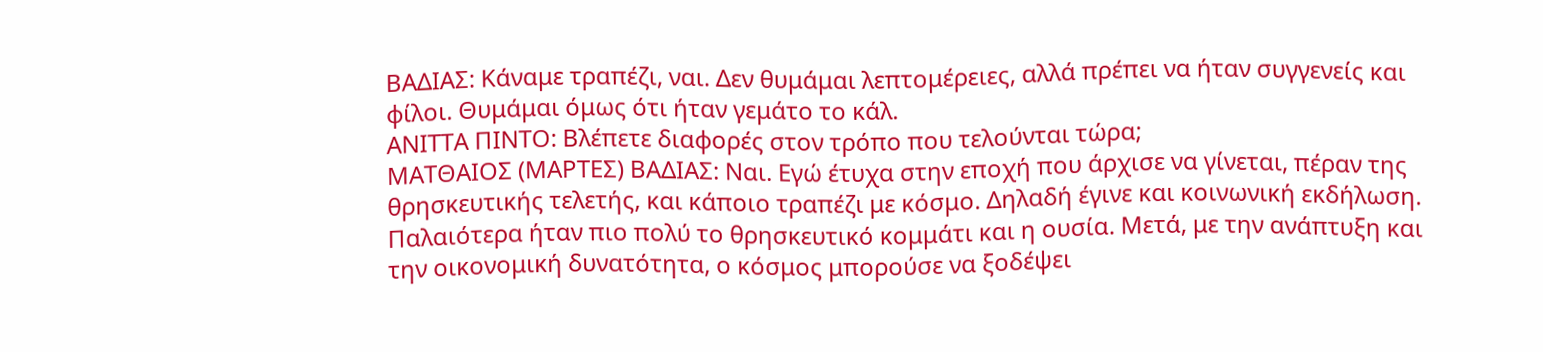ΒΑΔΙΑΣ: Κάναμε τραπέζι, ναι. Δεν θυμάμαι λεπτομέρειες, αλλά πρέπει να ήταν συγγενείς και φίλοι. Θυμάμαι όμως ότι ήταν γεμάτο το κάλ.
ΑΝΙΤΤΑ ΠΙΝΤΟ: Βλέπετε διαφορές στον τρόπο που τελούνται τώρα;
ΜΑΤΘΑΙΟΣ (ΜΑΡΤΕΣ) ΒΑΔΙΑΣ: Ναι. Εγώ έτυχα στην εποχή που άρχισε να γίνεται, πέραν της θρησκευτικής τελετής, και κάποιο τραπέζι με κόσμο. Δηλαδή έγινε και κοινωνική εκδήλωση.
Παλαιότερα ήταν πιο πολύ το θρησκευτικό κομμάτι και η ουσία. Μετά, με την ανάπτυξη και την οικονομική δυνατότητα, ο κόσμος μπορούσε να ξοδέψει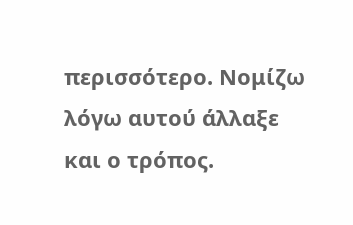περισσότερο. Νομίζω λόγω αυτού άλλαξε και ο τρόπος.